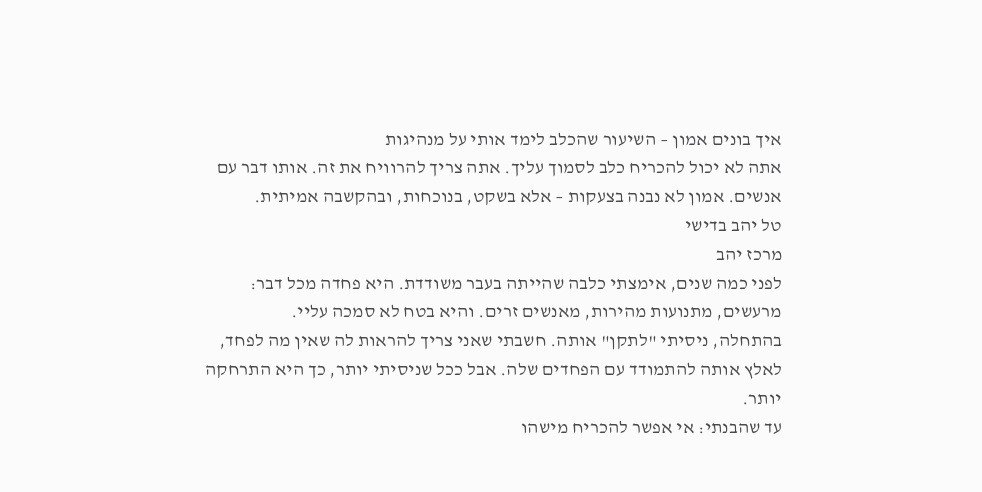איך בונים אמון – השיעור שהכלב לימד אותי על מנהיגות
אתה לא יכול להכריח כלב לסמוך עליך. אתה צריך להרוויח את זה. אותו דבר עם אנשים. אמון לא נבנה בצעקות – אלא בשקט, בנוכחות, ובהקשבה אמיתית.
טל יהב בדישי
מרכז יהב
לפני כמה שנים, אימצתי כלבה שהייתה בעבר משודדת. היא פחדה מכל דבר: מרעשים, מתנועות מהירות, מאנשים זרים. והיא בטח לא סמכה עליי.
בהתחלה, ניסיתי "לתקן" אותה. חשבתי שאני צריך להראות לה שאין מה לפחד, לאלץ אותה להתמודד עם הפחדים שלה. אבל ככל שניסיתי יותר, כך היא התרחקה יותר.
עד שהבנתי: אי אפשר להכריח מישהו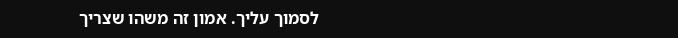לסמוך עליך. אמון זה משהו שצריך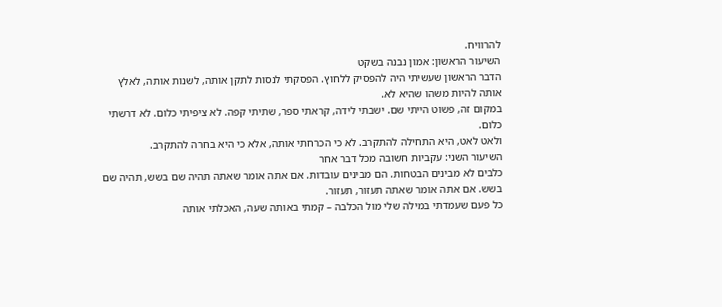להרוויח.
השיעור הראשון: אמון נבנה בשקט
הדבר הראשון שעשיתי היה להפסיק ללחוץ. הפסקתי לנסות לתקן אותה, לשנות אותה, לאלץ אותה להיות משהו שהיא לא.
במקום זה, פשוט הייתי שם. ישבתי לידה, קראתי ספר, שתיתי קפה. לא ציפיתי כלום. לא דרשתי כלום.
ולאט לאט, היא התחילה להתקרב. לא כי הכרחתי אותה, אלא כי היא בחרה להתקרב.
השיעור השני: עקביות חשובה מכל דבר אחר
כלבים לא מבינים הבטחות. הם מבינים עובדות. אם אתה אומר שאתה תהיה שם בשש, תהיה שם בשש. אם אתה אומר שאתה תעזור, תעזור.
כל פעם שעמדתי במילה שלי מול הכלבה – קמתי באותה שעה, האכלתי אותה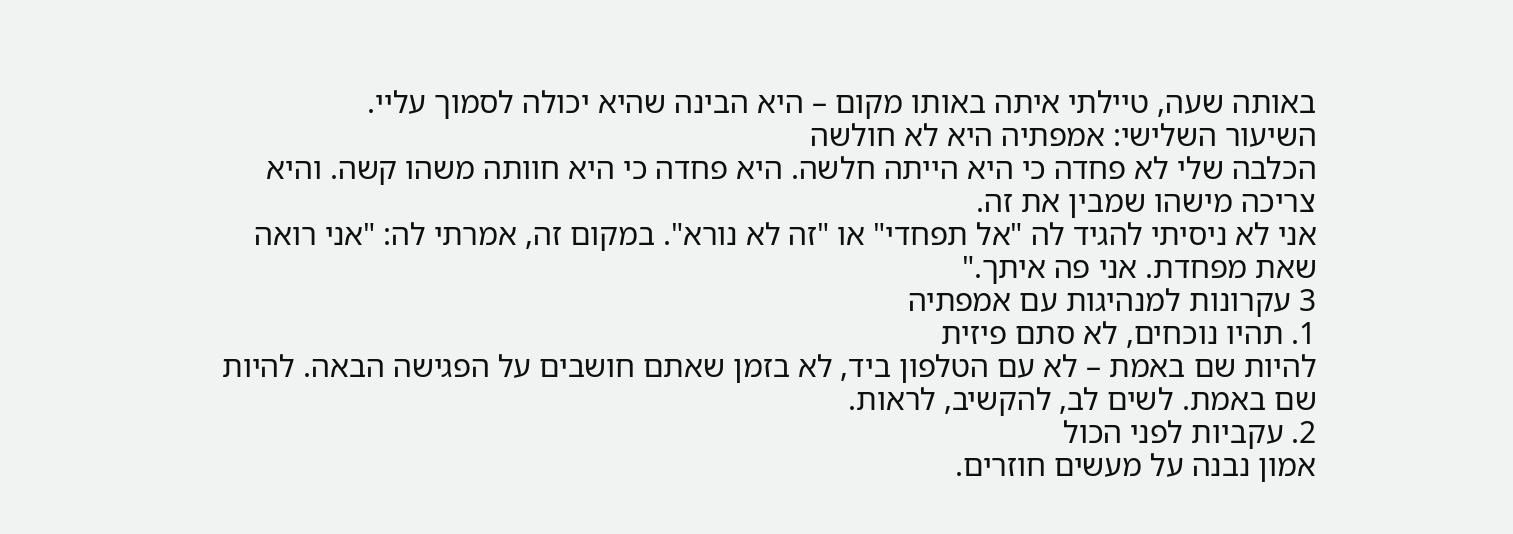באותה שעה, טיילתי איתה באותו מקום – היא הבינה שהיא יכולה לסמוך עליי.
השיעור השלישי: אמפתיה היא לא חולשה
הכלבה שלי לא פחדה כי היא הייתה חלשה. היא פחדה כי היא חוותה משהו קשה. והיא צריכה מישהו שמבין את זה.
אני לא ניסיתי להגיד לה "אל תפחדי" או "זה לא נורא". במקום זה, אמרתי לה: "אני רואה שאת מפחדת. אני פה איתך."
3 עקרונות למנהיגות עם אמפתיה
1. תהיו נוכחים, לא סתם פיזית
להיות שם באמת – לא עם הטלפון ביד, לא בזמן שאתם חושבים על הפגישה הבאה. להיות שם באמת. לשים לב, להקשיב, לראות.
2. עקביות לפני הכול
אמון נבנה על מעשים חוזרים.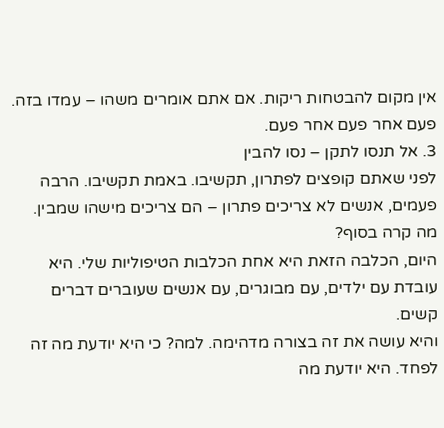אין מקום להבטחות ריקות. אם אתם אומרים משהו – עמדו בזה. פעם אחר פעם אחר פעם.
3. אל תנסו לתקן – נסו להבין
לפני שאתם קופצים לפתרון, תקשיבו. באמת תקשיבו. הרבה פעמים, אנשים לא צריכים פתרון – הם צריכים מישהו שמבין.
מה קרה בסוף?
היום, הכלבה הזאת היא אחת הכלבות הטיפוליות שלי. היא עובדת עם ילדים, עם מבוגרים, עם אנשים שעוברים דברים קשים.
והיא עושה את זה בצורה מדהימה. למה? כי היא יודעת מה זה לפחד. היא יודעת מה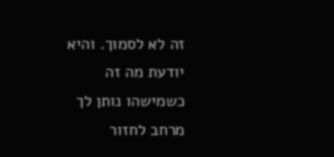זה לא לסמוך. והיא יודעת מה זה כשמישהו נותן לך מרחב לחזור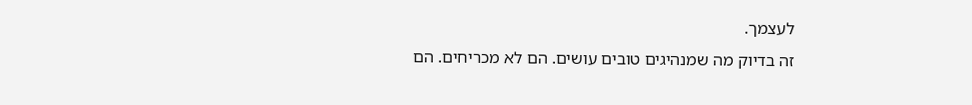לעצמך.
זה בדיוק מה שמנהיגים טובים עושים. הם לא מכריחים. הם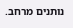נותנים מרחב.